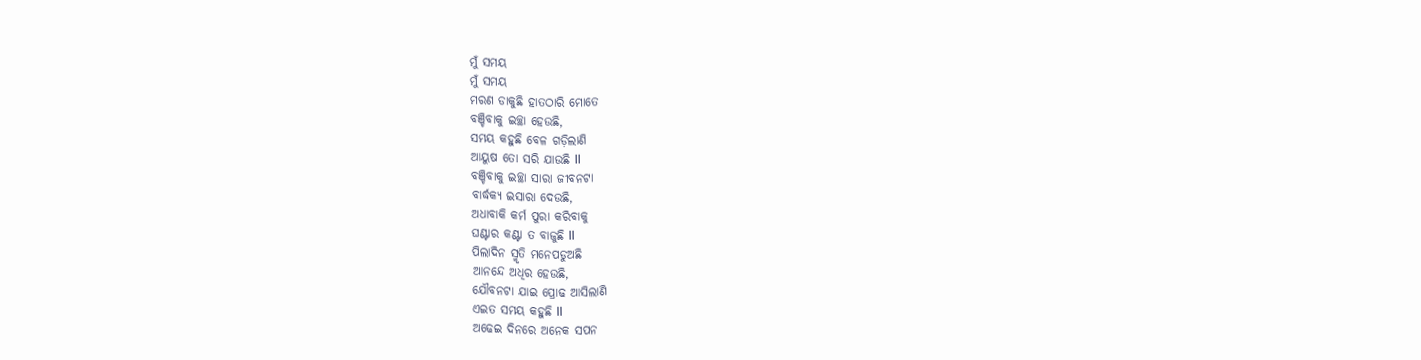ମୁଁ ସମୟ
ମୁଁ ସମୟ
ମରଣ ଡାକୁଛି ହାତଠାରି ମୋତେ
ବଞ୍ଚିବାକୁ ଇଚ୍ଛା ହେଉଛି,
ସମୟ କହୁଛି ବେଳ ଗଡ଼ିଲାଣି
ଆୟୁଷ ତୋ ସରି ଯାଉଛି ll
ବଞ୍ଚିବାକୁ ଇଚ୍ଛା ସାରା ଜୀବନଟା
ବାର୍ଦ୍ଧକ୍ୟ ଇସାରା ଦେଉଛି,
ଅଧାବାକି କର୍ମ ପୁରା କରିବାକୁ
ଘଣ୍ଟାର କଣ୍ଟା ତ ବାଜୁଛି ll
ପିଲାଦିନ ସ୍ମୃତି ମନେପଡୁଅଛି
ଆନନ୍ଦେ ଅଧିର ହେଉଛି,
ଯୌବନଟା ଯାଇ ପ୍ରୋଢ ଆସିଲାଣି
ଏଇତ ସମୟ କହୁଛି ll
ଅଢେଇ ଦିନରେ ଅନେକ ସପନ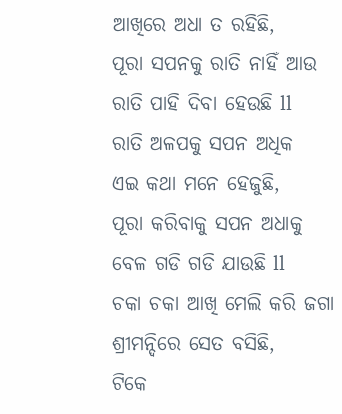ଆଖିରେ ଅଧା ତ ରହିଛି,
ପୂରା ସପନକୁ ରାତି ନାହିଁ ଆଉ
ରାତି ପାହି ଦିବା ହେଉଛି ll
ରାତି ଅଳପକୁ ସପନ ଅଧିକ
ଏଇ କଥା ମନେ ହେଜୁଛି,
ପୂରା କରିବାକୁ ସପନ ଅଧାକୁ
ବେଳ ଗଡି ଗଡି ଯାଉଛି ll
ଚକା ଚକା ଆଖି ମେଲି କରି ଜଗା
ଶ୍ରୀମନ୍ଦିରେ ସେତ ବସିଛି,
ଟିକେ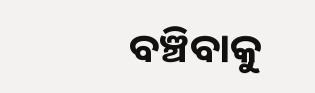ବଞ୍ଚିବାକୁ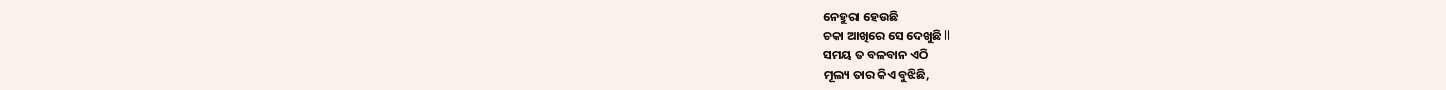ନେହୁରା ହେଉଛି
ଚକା ଆଖିରେ ସେ ଦେଖୁଛି ll
ସମୟ ତ ବଳବାନ ଏଠି
ମୂଲ୍ୟ ତାର କିଏ ବୁଝିଛି,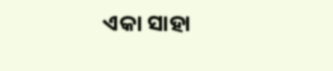ଏକା ସାହା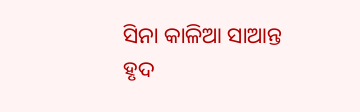ସିନା କାଳିଆ ସାଆନ୍ତ
ହୃଦ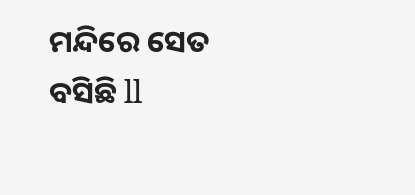ମନ୍ଦିରେ ସେତ ବସିଛି ll